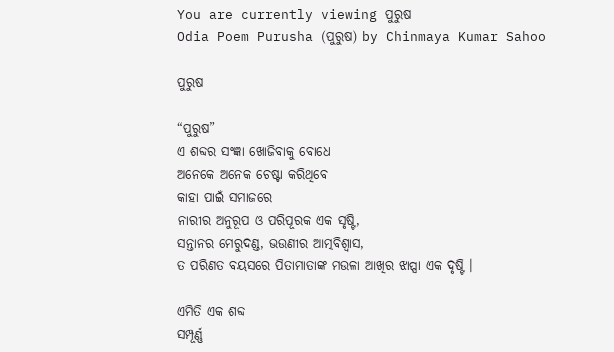You are currently viewing ପୁରୁଷ
Odia Poem Purusha (ପୁରୁଷ) by Chinmaya Kumar Sahoo

ପୁରୁଷ

“ପୁରୁଷ”
ଏ ଶବ୍ଦର ସଂଜ୍ଞା ଖୋଜିବାକୁ ବୋଧେ
ଅନେକେ ଅନେକ ଚେଷ୍ଟା କରିଥିବେ
କାହା ପାଇଁ ସମାଜରେ
ନାରୀର ଅନୁରୂପ ଓ ପରିପୂରକ ଏକ ସୃଷ୍ଟି,
ସନ୍ତାନର ମେରୁଦଣ୍ଡ, ଭଉଣୀର ଆତ୍ମବିଶ୍ୱାସ,
ତ ପରିଣତ ବୟସରେ ପିତାମାତାଙ୍କ ମଉଳା ଆଖିର ଝାପ୍ସା ଏକ ଦୃଷ୍ଟି ।

ଏମିତି ଏକ ଶବ୍ଦ
ସମ୍ପୂର୍ଣ୍ଣ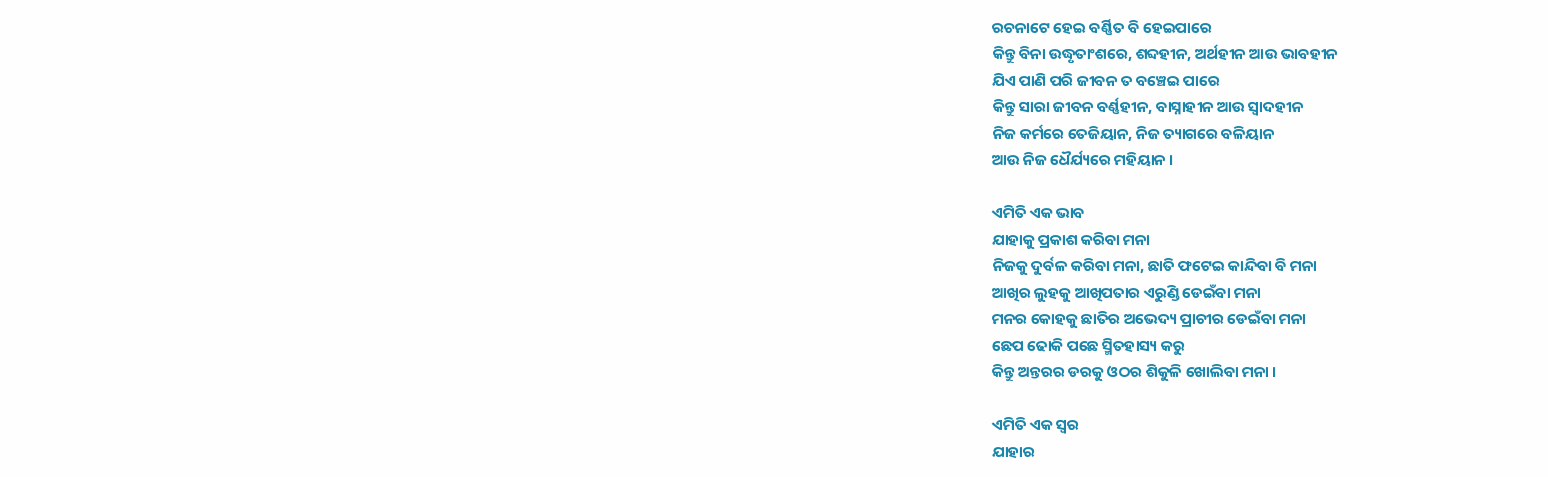ରଚନାଟେ ହେଇ ବର୍ଣ୍ଣିତ ବି ହେଇପାରେ
କିନ୍ତୁ ବିନା ଉଦ୍ଧୃତାଂଶରେ, ଶବ୍ଦହୀନ, ଅର୍ଥହୀନ ଆଉ ଭାବହୀନ
ଯିଏ ପାଣି ପରି ଜୀବନ ତ ବଞ୍ଚେଇ ପାରେ
କିନ୍ତୁ ସାରା ଜୀବନ ବର୍ଣ୍ଣହୀନ, ବାସ୍ନାହୀନ ଆଉ ସ୍ୱାଦହୀନ
ନିଜ କର୍ମରେ ତେଜିୟାନ, ନିଜ ତ୍ୟାଗରେ ବଳିୟାନ
ଆଉ ନିଜ ଧୈର୍ଯ୍ୟରେ ମହିୟାନ ।

ଏମିତି ଏକ ଭାବ
ଯାହାକୁ ପ୍ରକାଶ କରିବା ମନା
ନିଜକୁ ଦୁର୍ବଳ କରିବା ମନା, ଛାତି ଫଟେଇ କାନ୍ଦିବା ବି ମନା
ଆଖିର ଲୁହକୁ ଆଖିପତାର ଏରୁଣ୍ଡି ଡେଇଁବା ମନା
ମନର କୋହକୁ ଛାତିର ଅଭେଦ୍ୟ ପ୍ରାଚୀର ଡେଇଁବା ମନା
ଛେପ ଢୋକି ପଛେ ସ୍ମିତହାସ୍ୟ କରୁ
କିନ୍ତୁ ଅନ୍ତରର ଡରକୁ ଓଠର ଶିକୁଳି ଖୋଲିବା ମନା ।

ଏମିତି ଏକ ସ୍ୱର
ଯାହାର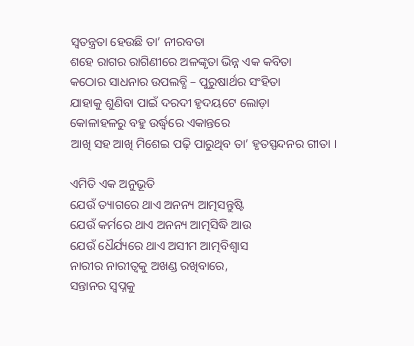ସ୍ୱତନ୍ତ୍ରତା ହେଉଛି ତା’ ନୀରବତା
ଶହେ ରାଗର ରାଗିଣୀରେ ଅଳଙ୍କୃତା ଭିନ୍ନ ଏକ କବିତା
କଠୋର ସାଧନାର ଉପଲବ୍ଧି – ପୁରୁଷାର୍ଥର ସଂହିତା
ଯାହାକୁ ଶୁଣିବା ପାଇଁ ଦରଦୀ ହୃଦୟଟେ ଲୋଡ଼ା
କୋଳାହଳରୁ ବହୁ ଉର୍ଦ୍ଧ୍ୱରେ ଏକାନ୍ତରେ
ଆଖି ସହ ଆଖି ମିଶେଇ ପଢ଼ି ପାରୁଥିବ ତା’ ହୃତସ୍ପନ୍ଦନର ଗୀତା ।

ଏମିତି ଏକ ଅନୁଭୂତି
ଯେଉଁ ତ୍ୟାଗରେ ଥାଏ ଅନନ୍ୟ ଆତ୍ମସନ୍ତୁଷ୍ଟି
ଯେଉଁ କର୍ମରେ ଥାଏ ଅନନ୍ୟ ଆତ୍ମସିଦ୍ଧି ଆଉ
ଯେଉଁ ଧୈର୍ଯ୍ୟରେ ଥାଏ ଅସୀମ ଆତ୍ମବିଶ୍ୱାସ
ନାରୀର ନାରୀତ୍ୱକୁ ଅଖଣ୍ଡ ରଖିବାରେ,
ସନ୍ତାନର ସ୍ୱପ୍ନକୁ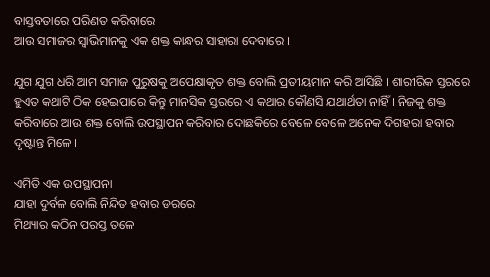ବାସ୍ତବତାରେ ପରିଣତ କରିବାରେ
ଆଉ ସମାଜର ସ୍ୱାଭିମାନକୁ ଏକ ଶକ୍ତ କାନ୍ଧର ସାହାରା ଦେବାରେ ।

ଯୁଗ ଯୁଗ ଧରି ଆମ ସମାଜ ପୁରୁଷକୁ ଅପେକ୍ଷାକୃତ ଶକ୍ତ ବୋଲି ପ୍ରତୀୟମାନ କରି ଆସିଛି । ଶାରୀରିକ ସ୍ତରରେ ହୁଏତ କଥାଟି ଠିକ ହେଇପାରେ କିନ୍ତୁ ମାନସିକ ସ୍ତରରେ ଏ କଥାର କୌଣସି ଯଥାର୍ଥତା ନାହିଁ । ନିଜକୁ ଶକ୍ତ କରିବାରେ ଆଉ ଶକ୍ତ ବୋଲି ଉପସ୍ଥାପନ କରିବାର ଦୋଛକିରେ ବେଳେ ବେଳେ ଅନେକ ଦିଗହରା ହବାର ଦୃଷ୍ଟାନ୍ତ ମିଳେ ।

ଏମିତି ଏକ ଉପସ୍ଥାପନା
ଯାହା ଦୁର୍ବଳ ବୋଲି ନିନ୍ଦିତ ହବାର ଡରରେ
ମିଥ୍ୟାର କଠିନ ପରସ୍ତ ତଳେ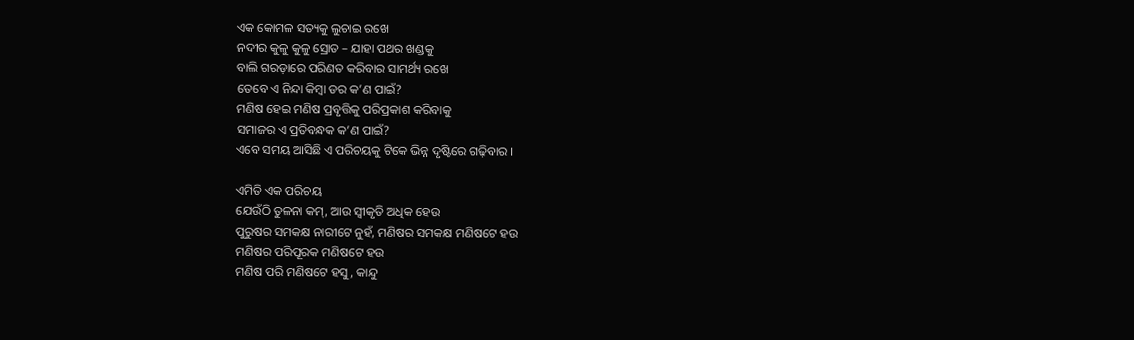ଏକ କୋମଳ ସତ୍ୟକୁ ଲୁଚାଇ ରଖେ
ନଦୀର କୁଳୁ କୁଳୁ ସ୍ରୋତ – ଯାହା ପଥର ଖଣ୍ଡକୁ
ବାଲି ଗରଡ଼ାରେ ପରିଣତ କରିବାର ସାମର୍ଥ୍ୟ ରଖେ
ତେବେ ଏ ନିନ୍ଦା କିମ୍ବା ଡର କ’ଣ ପାଇଁ?
ମଣିଷ ହେଇ ମଣିଷ ପ୍ରବୃତ୍ତିକୁ ପରିପ୍ରକାଶ କରିବାକୁ
ସମାଜର ଏ ପ୍ରତିବନ୍ଧକ କ’ଣ ପାଇଁ?
ଏବେ ସମୟ ଆସିଛି ଏ ପରିଚୟକୁ ଟିକେ ଭିନ୍ନ ଦୃଷ୍ଟିରେ ଗଢ଼ିବାର ।

ଏମିତି ଏକ ପରିଚୟ
ଯେଉଁଠି ତୁଳନା କମ୍, ଆଉ ସ୍ୱୀକୃତି ଅଧିକ ହେଉ
ପୁରୁଷର ସମକକ୍ଷ ନାରୀଟେ ନୁହଁ, ମଣିଷର ସମକକ୍ଷ ମଣିଷଟେ ହଉ
ମଣିଷର ପରିପୂରକ ମଣିଷଟେ ହଉ
ମଣିଷ ପରି ମଣିଷଟେ ହସୁ, କାନ୍ଦୁ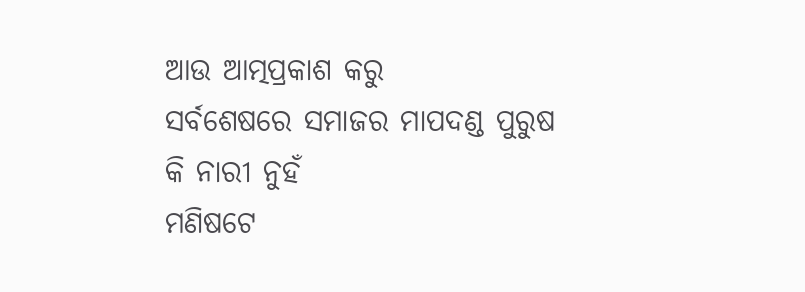ଆଉ ଆତ୍ମପ୍ରକାଶ କରୁ
ସର୍ବଶେଷରେ ସମାଜର ମାପଦଣ୍ଡ ପୁରୁଷ କି ନାରୀ ନୁହଁ
ମଣିଷଟେ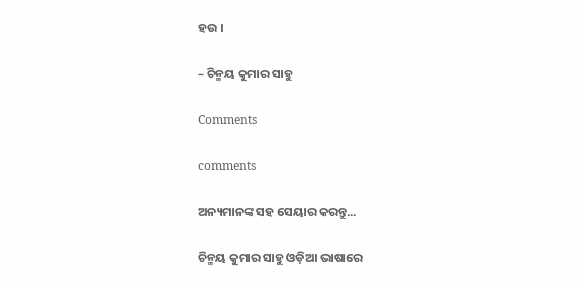ହଉ ।

– ଚିନ୍ମୟ କୁମାର ସାହୁ

Comments

comments

ଅନ୍ୟମାନଙ୍କ ସହ ସେୟାର କରନ୍ତୁ...

ଚିନ୍ମୟ କୁମାର ସାହୁ ଓଡ଼ିଆ ଭାଷାରେ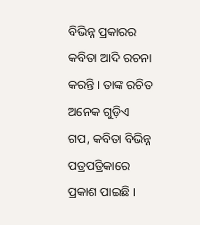ବିଭିନ୍ନ ପ୍ରକାରର କବିତା ଆଦି ରଚନା କରନ୍ତି । ତାଙ୍କ ରଚିତ ଅନେକ ଗୁଡ଼ିଏ ଗପ, କବିତା ବିଭିନ୍ନ ପତ୍ରପତ୍ରିକାରେ ପ୍ରକାଶ ପାଇଛି ।